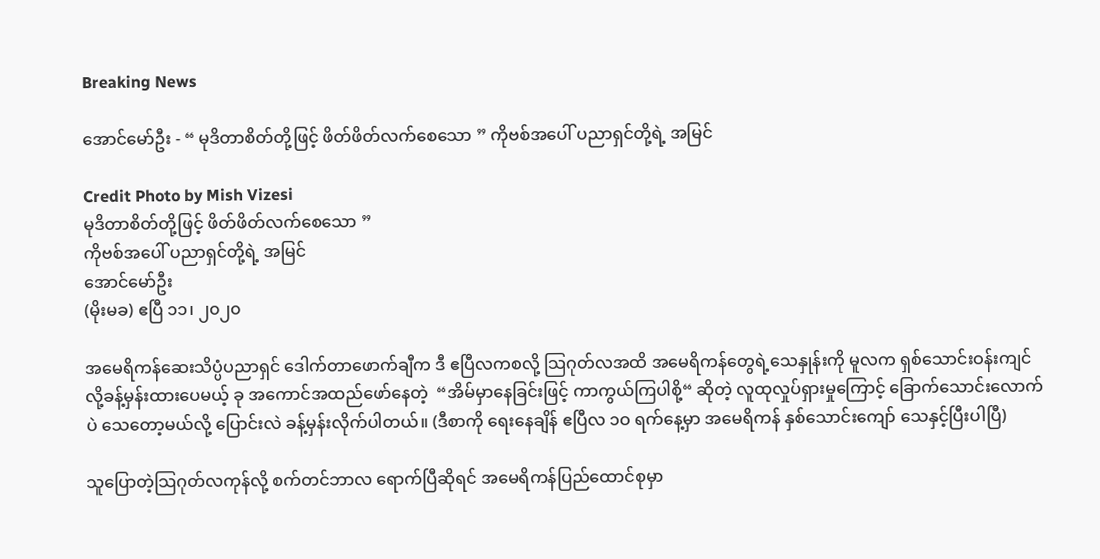Breaking News

အောင်မော်ဦး - “ မုဒိတာစိတ်တို့ဖြင့် ဖိတ်ဖိတ်လက်စေသော ” ကိုဗစ်အပေါ် ပညာရှင်တို့ရဲ့ အမြင်

Credit Photo by Mish Vizesi
မုဒိတာစိတ်တို့ဖြင့် ဖိတ်ဖိတ်လက်စေသော ”
ကိုဗစ်အပေါ် ပညာရှင်တို့ရဲ့ အမြင်
အောင်မော်ဦး
(မိုးမခ) ဧပြီ ၁၁၊ ၂၀၂၀

အမေရိကန်ဆေးသိပ္ပံပညာရှင် ဒေါက်တာဖောက်ချီက ဒီ ဧပြီလကစလို့ သြဂုတ်လအထိ အမေရိကန်တွေရဲ့သေနှုန်းကို မူလက ရှစ်သောင်းဝန်းကျင်လို့ခန့်မှန်းထားပေမယ့် ခု အကောင်အထည်ဖော်နေတဲ့  “အိမ်မှာနေခြင်းဖြင့် ကာကွယ်ကြပါစို့“ ဆိုတဲ့ လူထုလှုပ်ရှားမှုကြောင့် ခြောက်သောင်းလောက်ပဲ သေတော့မယ်လို့ ပြောင်းလဲ ခန့်မှန်းလိုက်ပါတယ်။ (ဒီစာကို ရေးနေချိန် ဧပြီလ ၁ဝ ရက်နေ့မှာ အမေရိကန် နှစ်သောင်းကျော် သေနှင့်ပြီးပါပြီ)

သူပြောတဲ့သြဂုတ်လကုန်လို့ စက်တင်ဘာလ ရောက်ပြီဆိုရင် အမေရိကန်ပြည်ထောင်စုမှာ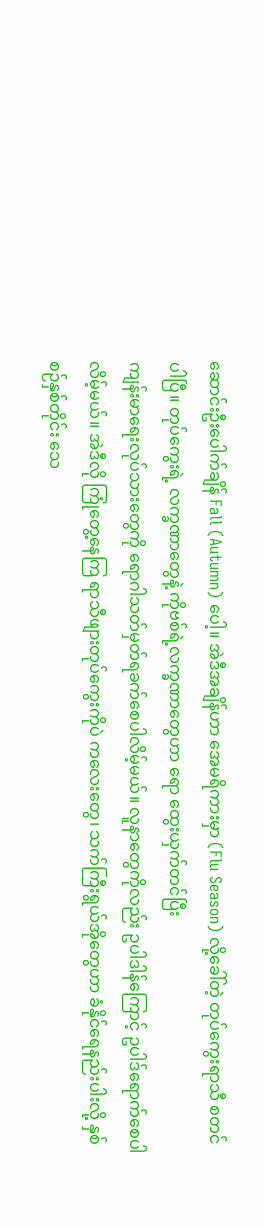ဆောင်းဦးပေါက်ချိန် Fall (Autumn) ပေါ့။ အဲဒီအချိန်ဟာ အေမရိကားမှာ (Flu Season) လို့ခေါ်တဲ့ တုပ်ကွေးရာသီ စတင်ပါပြီ။ တုပ်ကွေးရဲ့ လက္ခဏာတွေနဲ့ ကိုဗစ်ရဲ့လက္ခဏာတွေဟာ ရော ထွေးယှက်တင်ပြီး
ကျန်းမာရေးလုပ်သားတွေကို ရောဂါသတ်မှတ်ရခက်စေပါလိမ့်မယ်။ လူနာတွေကိုလည်း ဥပါဒါန်ကြောင့် ဥပါဒ်ရောက်စေပါလိမ့်မယ်။ အဲဒီလို ကြုံတွေ့နေကြ ရာသီဖျားတုပ်ကွေးကိုပဲ ကလေးတွေ၊ သက်ကြီးရွယ်အိုတွေဟာ ခံနိုင်ရေနည်းပါးလို့ နှစ်စဉ်နှစ်တိုင်း သေ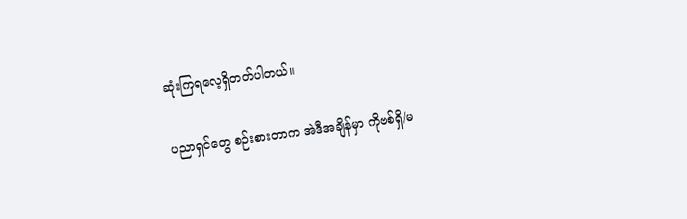ဆုံးကြရလေ့ရှိတတ်ပါတယ်။

ပညာရှင်တွေ စဉ်းစားတာက အဲဒီအချိန်မှာ ကိုဗစ်ရှိ/မ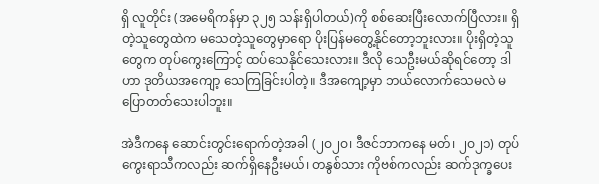ရှိ လူတိုင်း (အမေရိကန်မှာ ၃၂၅ သန်းရှိပါတယ်)ကို စစ်ဆေးပြီးလောက်ပြီလား။ ရှိတဲ့သူတွေထဲက မသေတဲ့သူတွေမှာရော ပိုးပြန်မတွေ့နိုင်တော့ဘူးလား။ ပိုးရှိတဲ့သူတွေက တုပ်ကွေးကြောင့် ထပ်သေနိုင်သေးလား။ ဒီလို သေဦးမယ်ဆိုရင်တော့ ဒါဟာ ဒုတိယအကျော့ သေကြခြင်းပါတဲ့။ ဒီအကျော့မှာ ဘယ်လောက်သေမလဲ မပြောတတ်သေးပါဘူး။

အဲဒီကနေ ဆောင်းတွင်းရောက်တဲ့အခါ (၂ဝ၂ဝ၊ ဒီဇင်ဘာကနေ မတ်၊ ၂ဝ၂၁) တုပ်ကွေးရာသီကလည်း ဆက်ရှိနေဦးမယ်၊ တနွစ်သား ကိုဗစ်ကလည်း ဆက်ဒုက္ခပေး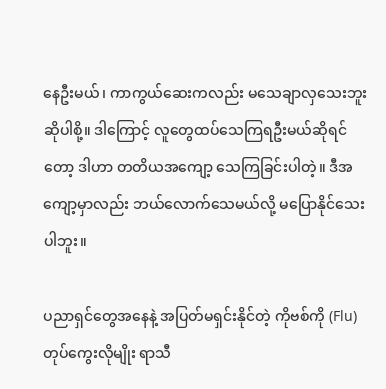နေဦးမယ်၊ ကာကွယ်ဆေးကလည်း မသေချာလှသေးဘူး ဆိုပါစို့။ ဒါကြောင့် လူတွေထပ်သေကြရဦးမယ်ဆိုရင်တော့ ဒါဟာ တတိယအကျော့ သေကြခြင်းပါတဲ့။ ဒီအကျော့မှာလည်း ဘယ်လောက်သေမယ်လို့ မပြောနိုင်သေးပါဘူး။

ပညာရှင်တွေအနေနဲ့ အပြတ်မရှင်းနိုင်တဲ့ ကိုဗစ်ကို (Flu) တုပ်ကွေးလိုမျိုး ရာသီ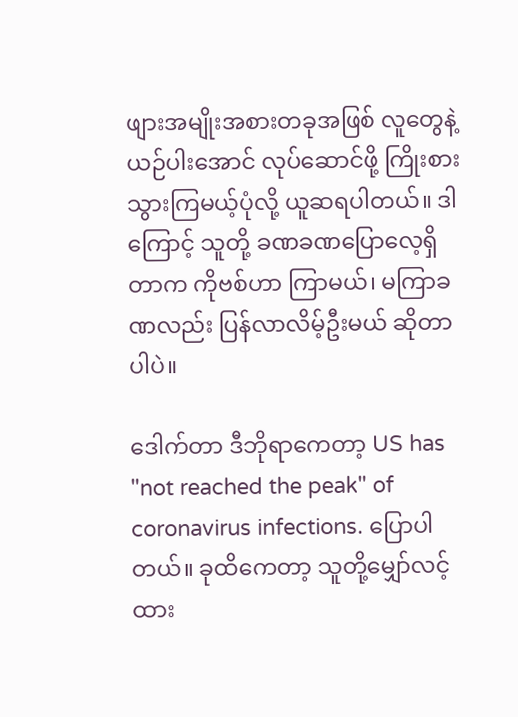ဖျားအမျိုးအစားတခုအဖြစ် လူတွေနဲ့ယဉ်ပါးအောင် လုပ်ဆောင်ဖို့ ကြိုးစားသွားကြမယ့်ပုံလို့ ယူဆရပါတယ်။ ဒါကြောင့် သူတို့ ခဏခဏပြောလေ့ရှိတာက ကိုဗစ်ဟာ ကြာမယ်၊ မကြာခဏလည်း ပြန်လာလိမ့်ဦးမယ် ဆိုတာပါပဲ။

ဒေါက်တာ ဒီဘိုရာကေတာ့ US has "not reached the peak" of coronavirus infections. ပြောပါတယ်။ ခုထိကေတာ့ သူတို့မျှော်လင့်ထား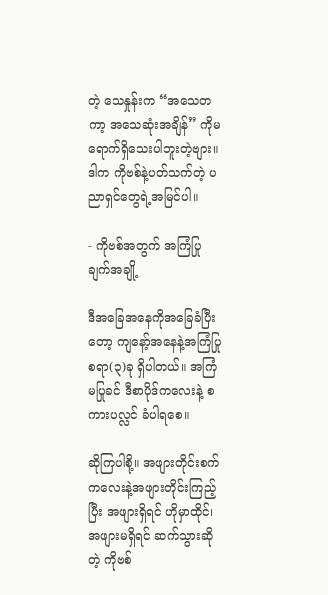တဲ့ သေနှုန်းက “အသေတကာ့ အသေဆုံးအချိန်” ကိုမရောက်ရှိသေးပါဘူးတဲ့ဗျား။ ဒါက ကိုဗစ်နဲ့ပတ်သက်တဲ့ ပညာရှင်တွေရဲ့အမြင်ပါ။

- ကိုဗစ်အတွက် အကြံပြုချက်အချို့

ဒီအခြေအနေကိုအခြေခံပြီးတော့ ကျနော့်အနေနဲ့အကြံပြုစရာ(၃)ခု ရှိပါတယ်။ အကြံမပြုခင် ဒီစာပိုဒ်ကလေးနဲ့ စကားပလ္လင် ခံပါရစေ။

ဆိုကြပါစို့။ အဖျားတိုင်းစက်ကလေးနဲ့အဖျားတိုင်းကြည့်ပြီး အဖျားရှိရင် ဟိုမှာထိုင်၊ အဖျားမရှိရင် ဆက်သွားဆိုတဲ့ ကိုဗစ်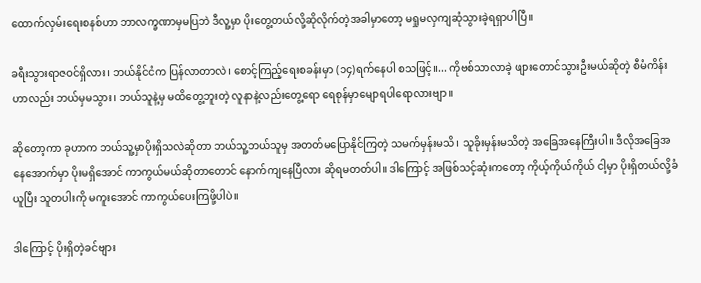ထောက်လှမ်းရေးစနစ်ဟာ ဘာလက္ခဏာမှမပြဘဲ ဒီလူ့မှာ ပိုးတွေ့တယ်လို့ဆိုလိုက်တဲ့အခါမှာတော့ မရှုမလှကျဆုံသွားခဲ့ရရှာပါပြီ။

ခရီးသွားရာဇဝင်ရှိလား၊ ဘယ်နိုင်ငံက ပြန်လာတာလဲ၊ စောင့်ကြည့်ရေးစခန်းမှာ (၁၄)ရက်နေပါ စသဖြင့်။... ကိုဗစ်သာလာခဲ့ ဖျားတောင်သွားဦးမယ်ဆိုတဲ့ စီမံကိန်းဟာလည်း ဘယ်မှမသွား၊ ဘယ်သူနဲ့မှ မထိတွေ့ဘူးတဲ့ လူနာနဲ့လည်းတွေ့ရော ရေစုန်မှာမျောရပါရောလားဗျာ။

ဆိုတော့ကာ ခုဟာက ဘယ်သူ့မှာပိုးရှိသလဲဆိုတာ ဘယ်သူ့ဘယ်သူမှ အတတ်မပြောနိုင်ကြတဲ့ သမက်မှန်းမသိ၊ သူခိုးမှန်းမသိတဲ့ အခြေအနေကြီးပါ။ ဒီလိုအခြေအနေအောက်မှာ ပိုးမရှိအောင် ကာကွယ်မယ်ဆိုတာတောင် နောက်ကျနေပြီလား ဆိုရမတတ်ပါ။ ဒါကြောင့် အဖြစ်သင့်ဆုံးကတော့ ကိုယ့်ကိုယ်ကိုယ် ငါ့မှာ ပိုးရှိတယ်လို့ခံယူပြီး သူတပါးကို မကူးအောင် ကာကွယ်ပေးကြဖို့ပါပဲ။

ဒါကြောင့် ပိုးရှိတဲ့ခင်ဗျား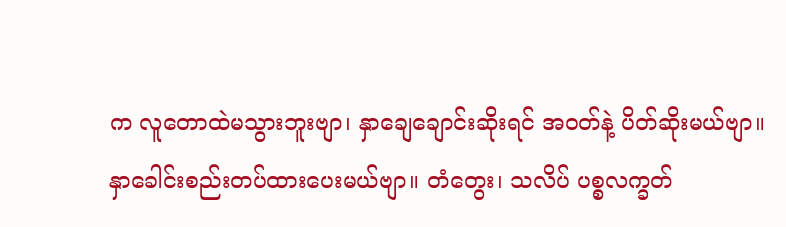က လူတောထဲမသွားဘူးဗျာ၊ နှာချေချောင်းဆိုးရင် အဝတ်နဲ့ ပိတ်ဆိုးမယ်ဗျာ။
နှာခေါင်းစည်းတပ်ထားပေးမယ်ဗျာ။ တံတွေး၊ သလိပ် ပစ္စလက္ခတ်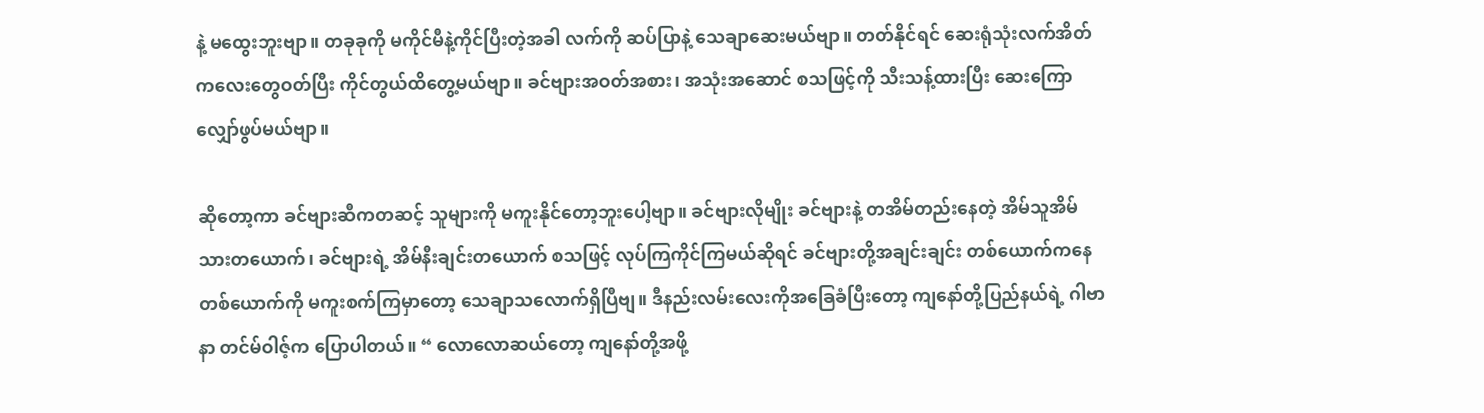နဲ့ မထွေးဘူးဗျာ။ တခုခုကို မကိုင်မီနဲ့ကိုင်ပြီးတဲ့အခါ လက်ကို ဆပ်ပြာနဲ့ သေချာဆေးမယ်ဗျာ။ တတ်နိုင်ရင် ဆေးရုံသုံးလက်အိတ်ကလေးတွေဝတ်ပြီး ကိုင်တွယ်ထိတွေ့မယ်ဗျာ။ ခင်ဗျားအဝတ်အစား၊ အသုံးအဆောင် စသဖြင့်ကို သီးသန့်ထားပြီး ဆေးကြောလျှော်ဖွပ်မယ်ဗျာ။

ဆိုတော့ကာ ခင်ဗျားဆီကတဆင့် သူများကို မကူးနိုင်တော့ဘူးပေါ့ဗျာ။ ခင်ဗျားလိုမျိုး ခင်ဗျားနဲ့ တအိမ်တည်းနေတဲ့ အိမ်သူအိမ်သားတယောက်၊ ခင်ဗျားရဲ့ အိမ်နီးချင်းတယောက် စသဖြင့် လုပ်ကြကိုင်ကြမယ်ဆိုရင် ခင်ဗျားတို့အချင်းချင်း တစ်ယောက်ကနေ တစ်ယောက်ကို မကူးစက်ကြမှာတော့ သေချာသလောက်ရှိပြီဗျ။ ဒီနည်းလမ်းလေးကိုအခြေခံပြီးတော့ ကျနော်တို့ပြည်နယ်ရဲ့ ဂါဗာနာ တင်မ်ဝါဇ့်က ပြောပါတယ်။ “ လောလောဆယ်တော့ ကျနော်တို့အဖို့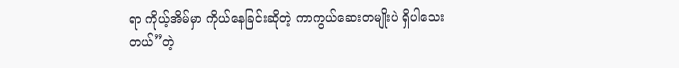ရာ ကိုယ့်အိမ်မှာ ကိုယ်နေခြင်းဆိုတဲ့ ကာကွယ်ဆေးတမျိုးပဲ ရှိပါသေးတယ်”တဲ့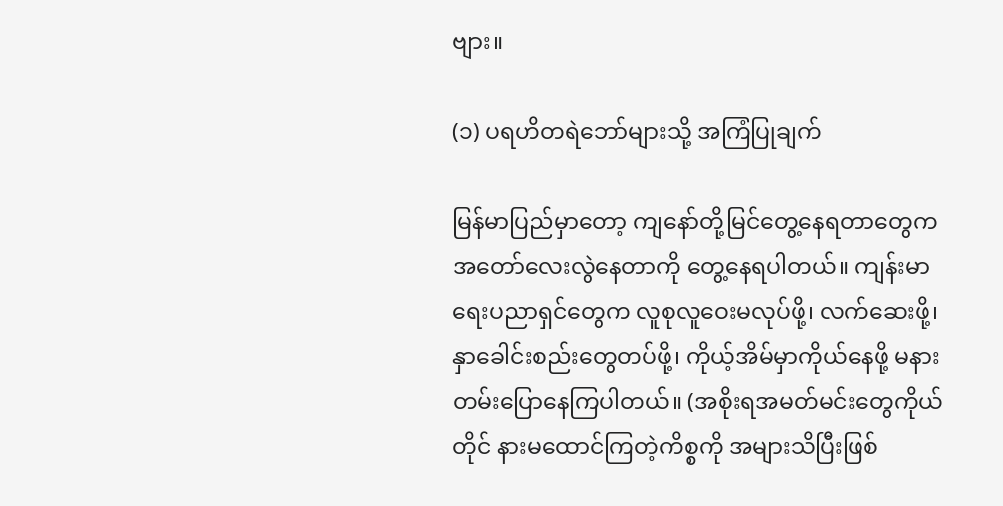ဗျား။

(၁) ပရဟိတရဲဘော်များသို့ အကြံပြုချက်

မြန်မာပြည်မှာတော့ ကျနော်တို့မြင်တွေ့နေရတာတွေက အတော်လေးလွဲနေတာကို တွေ့နေရပါတယ်။ ကျန်းမာရေးပညာရှင်တွေက လူစုလူဝေးမလုပ်ဖို့၊ လက်ဆေးဖို့၊ နှာခေါင်းစည်းတွေတပ်ဖို့၊ ကိုယ့်အိမ်မှာကိုယ်နေဖို့ မနားတမ်းပြောနေကြပါတယ်။ (အစိုးရအမတ်မင်းတွေကိုယ်တိုင် နားမထောင်ကြတဲ့ကိစ္စကို အများသိပြီးဖြစ်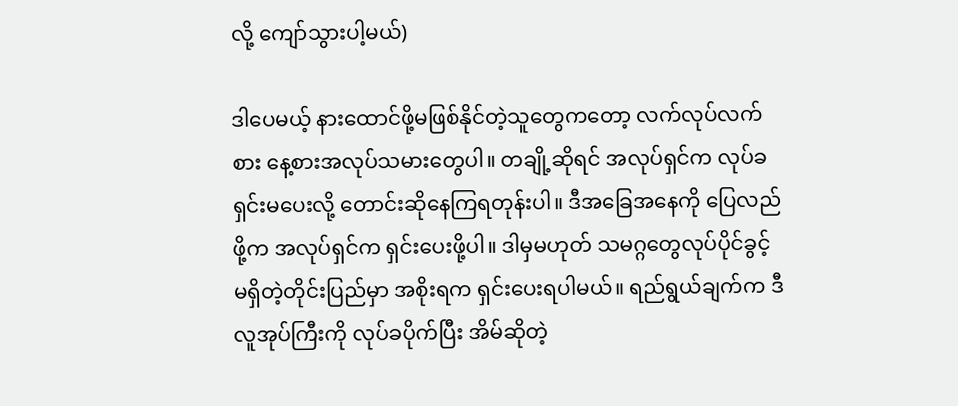လို့ ကျော်သွားပါ့မယ်)

ဒါပေမယ့် နားထောင်ဖို့မဖြစ်နိုင်တဲ့သူတွေကတော့ လက်လုပ်လက်စား နေ့စားအလုပ်သမားတွေပါ။ တချို့ဆိုရင် အလုပ်ရှင်က လုပ်ခရှင်းမပေးလို့ တောင်းဆိုနေကြရတုန်းပါ။ ဒီအခြေအနေကို ပြေလည်ဖို့က အလုပ်ရှင်က ရှင်းပေးဖို့ပါ။ ဒါမှမဟုတ် သမဂ္ဂတွေလုပ်ပိုင်ခွင့်မရှိတဲ့တိုင်းပြည်မှာ အစိုးရက ရှင်းပေးရပါမယ်။ ရည်ရွယ်ချက်က ဒီလူအုပ်ကြီးကို လုပ်ခပိုက်ပြီး အိမ်ဆိုတဲ့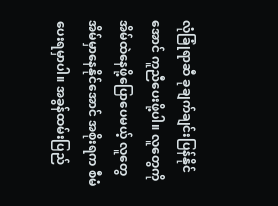လုံခြုံရာဆီ ခုချက်ချင်းပြန်နိုင်အောင် ကူညီပေးဖို့ပါ။ လူတွေကို အိမ်ထဲနေဖို့ပြောပေမယ့် လူတွေအိမ်မှာနေနိုင်အောင် အစိုးရက စီမံပေးရမှာပါ။ အခွန်ထမ်းပြည်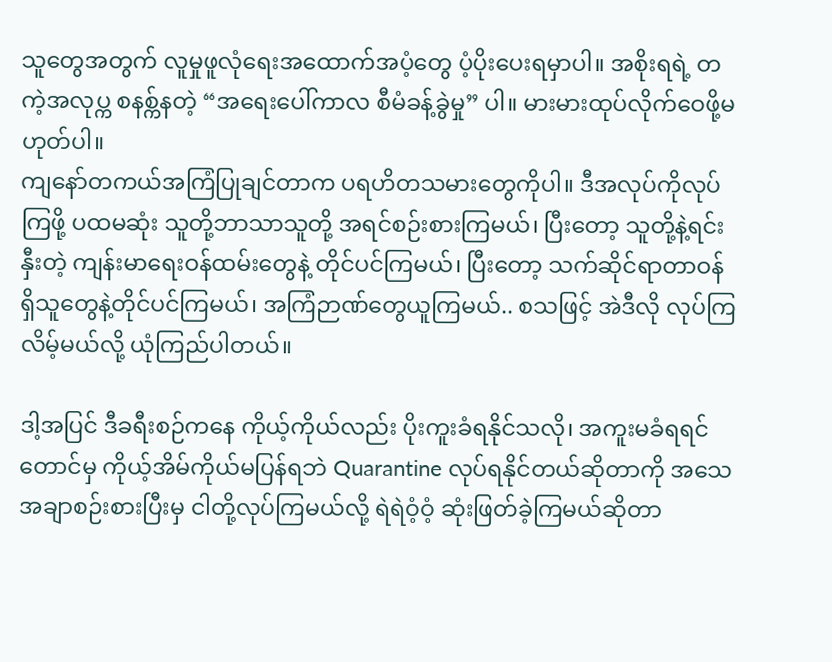သူတွေအတွက် လူမှုဖူလုံရေးအထောက်အပံ့တွေ ပံ့ပိုးပေးရမှာပါ။ အစိုးရရဲ့ တကဲ့အလုပ္က စနစ္က်နတဲ့ “အရေးပေါ်ကာလ စီမံခန့်ခွဲမှု” ပါ။ မားမားထုပ်လိုက်ဝေဖို့မဟုတ်ပါ။
ကျနော်တကယ်အကြံပြုချင်တာက ပရဟိတသမားတွေကိုပါ။ ဒီအလုပ်ကိုလုပ်ကြဖို့ ပထမဆုံး သူတို့ဘာသာသူတို့ အရင်စဉ်းစားကြမယ်၊ ပြီးတော့ သူတို့နဲ့ရင်းနှီးတဲ့ ကျန်းမာရေးဝန်ထမ်းတွေနဲ့ တိုင်ပင်ကြမယ်၊ ပြီးတော့ သက်ဆိုင်ရာတာဝန်ရှိသူတွေနဲ့တိုင်ပင်ကြမယ်၊ အကြံဉာဏ်တွေယူကြမယ်.. စသဖြင့် အဲဒီလို လုပ်ကြလိမ့်မယ်လို့ ယုံကြည်ပါတယ်။

ဒါ့အပြင် ဒီခရီးစဉ်ကနေ ကိုယ့်ကိုယ်လည်း ပိုးကူးခံရနိုင်သလို၊ အကူးမခံရရင်တောင်မှ ကိုယ့်အိမ်ကိုယ်မပြန်ရဘဲ Quarantine လုပ်ရနိုင်တယ်ဆိုတာကို အသေအချာစဉ်းစားပြီးမှ ငါတို့လုပ်ကြမယ်လို့ ရဲရဲဝံ့ဝံ့ ဆုံးဖြတ်ခဲ့ကြမယ်ဆိုတာ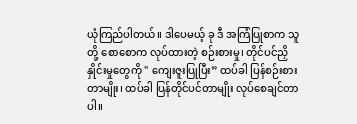ယုံကြည်ပါတယ်။ ဒါပေမယ့် ခု ဒီ အကြံပြုစာက သူတို့ စောစောက လုပ်ထားတဲ့ စဉ်းစားမှု၊ တိုင်ပင်ညှိနှိုင်းမှုတွေကို " ကျေးဇူးပြုပြီး” ထပ်ခါ ပြန်စဉ်းစားတာမျိုး၊ ထပ်ခါ ပြန်တိုင်ပင်တာမျိုး လုပ်စေချင်တာပါ။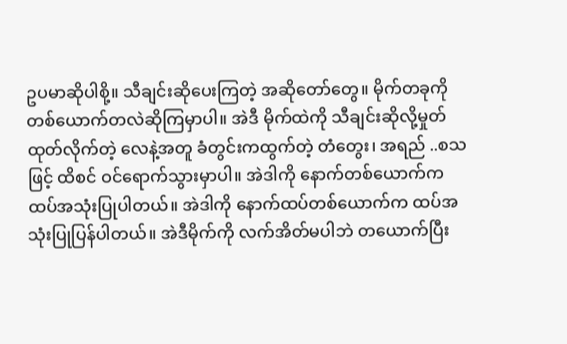ဥပမာဆိုပါစို့။ သီချင်းဆိုပေးကြတဲ့ အဆိုတော်တွေ။ မိုက်တခုကို တစ်ယောက်တလဲဆိုကြမှာပါ။ အဲဒီ မိုက်ထဲကို သီချင်းဆိုလို့မှုတ်ထုတ်လိုက်တဲ့ လေနဲ့အတူ ခံတွင်းကထွက်တဲ့ တံတွေး၊ အရည် ..စသဖြင့် ထိစင် ဝင်ရောက်သွားမှာပါ။ အဲဒါကို နောက်တစ်ယောက်က ထပ်အသုံးပြုပါတယ်။ အဲဒါကို နောက်ထပ်တစ်ယောက်က ထပ်အသုံးပြုပြန်ပါတယ်။ အဲဒီမိုက်ကို လက်အိတ်မပါဘဲ တယောက်ပြီး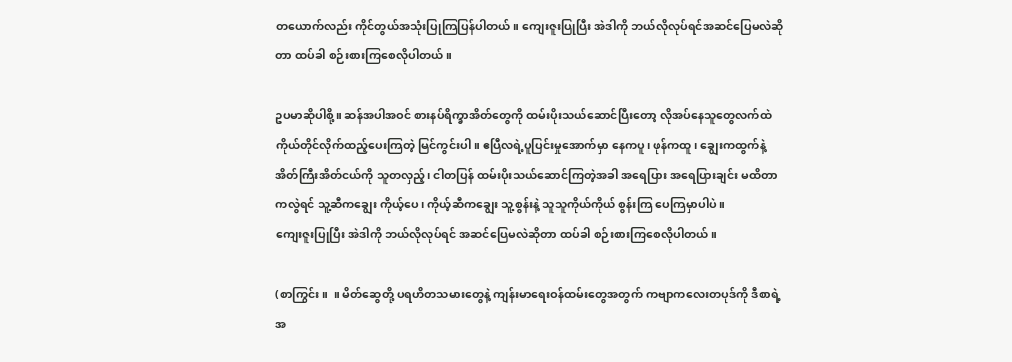တယောက်လည်း ကိုင်တွယ်အသုံးပြုကြပြန်ပါတယ်။ ကျေးဇူးပြုပြီး အဲဒါကို ဘယ်လိုလုပ်ရင်အဆင်ပြေမလဲဆိုတာ ထပ်ခါ စဉ်းစားကြစေလိုပါတယ်။

ဥပမာဆိုပါစို့။ ဆန်အပါအဝင် စားနပ်ရိက္ခာအိတ်တွေကို ထမ်းပိုးသယ်ဆောင်ပြီးတော့ လိုအပ်နေသူတွေလက်ထဲ ကိုယ်တိုင်လိုက်ထည့်ပေးကြတဲ့ မြင်ကွင်းပါ။ ဧပြီလရဲ့ပူပြင်းမှုအောက်မှာ နေကပူ၊ ဖုန်ကထူ၊ ချွေးကထွက်နဲ့ အိတ်ကြီးအိတ်ငယ်ကို သူတလှည့်၊ ငါတပြန် ထမ်းပိုးသယ်ဆောင်ကြတဲ့အခါ အရေပြား အရေပြားချင်း မထိတာကလွဲရင် သူ့ဆီကချွေး ကိုယ့်ပေ၊ ကိုယ့်ဆီကချွေး သူ့စွန်းနဲ့ သူသူကိုယ်ကိုယ် စွန်းကြ ပေကြမှာပါပဲ။
ကျေးဇူးပြုပြီး အဲဒါကို ဘယ်လိုလုပ်ရင် အဆင်ပြေမလဲဆိုတာ ထပ်ခါ စဉ်းစားကြစေလိုပါတယ်။

(စာကြွင်း။  ။ မိတ်ဆွေတို့ ပရဟိတသမားတွေနဲ့ ကျန်းမာရေးဝန်ထမ်းတွေအတွက် ကဗျာကလေးတပုဒ်ကို ဒီစာရဲ့အ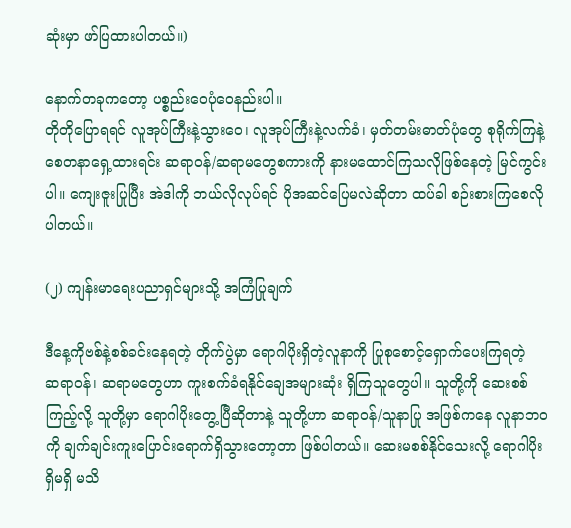ဆုံးမှာ ဖာ်ပြထားပါတယ်။)

နောက်တခုကတော့ ပစ္စည်းဝေပုံဝေနည်းပါ။
တိုတိုပြောရရင် လူအုပ်ကြီးနဲ့သွားဝေ၊ လူအုပ်ကြီးနဲ့လက်ခံ၊ မှတ်တမ်းဓာတ်ပုံတွေ စုရိုက်ကြနဲ့ စေတနာရှေ့ထားရင်း ဆရာဝန်/ဆရာမတွေစကားကို နားမထောင်ကြသလိုဖြစ်နေတဲ့ မြင်ကွင်းပါ။ ကျေးဇူးပြုပြီး အဲဒါကို ဘယ်လိုလုပ်ရင် ပိုအဆင်ပြေမလဲဆိုတာ ထပ်ခါ စဉ်းစားကြစေလိုပါတယ်။

(၂) ကျန်းမာရေးပညာရှင်များသို့ အကြံပြုချက်

ဒီနေ့ကိုဗစ်နဲ့စစ်ခင်းနေရတဲ့ တိုက်ပွဲမှာ ရောဂါပိုးရှိတဲ့လူနာကို ပြုစုစောင့်ရှောက်ပေးကြရတဲ့
ဆရာဝန်၊ ဆရာမတွေဟာ ကူးစက်ခံရနိုင်ချေအများဆုံး ရှိကြသူတွေပါ။ သူတို့ကို ဆေးစစ်ကြည့်လို့ သူတို့မှာ ရောဂါပိုးတွေ့ပြီဆိုတာနဲ့ သူတို့ဟာ ဆရာဝန်/သူနာပြု အဖြစ်ကနေ လူနာဘဝကို ချက်ချင်းကူးပြောင်းရောက်ရှိသွားတော့တာ ဖြစ်ပါတယ်။ ဆေးမစစ်နိုင်သေးလို့ ရောဂါပိုးရှိမရှိ မသိ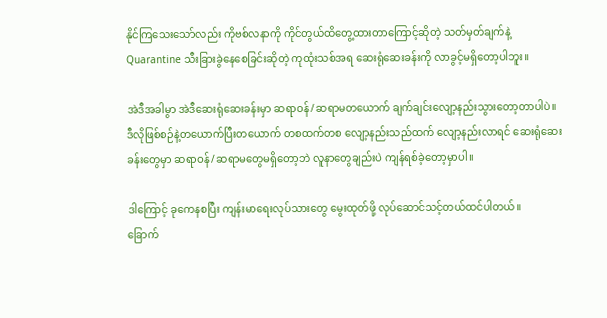နိုင်ကြသေးသော်လည်း ကိုဗစ်လနာကို ကိုင်တွယ်ထိတွေ့ထားတာကြောင့်ဆိုတဲ့ သတ်မှတ်ချက်နဲ့ Quarantine သီးခြားခွဲနေစေခြင်းဆိုတဲ့ ကုထုံးသစ်အရ ဆေးရုံဆေးခန်းကို လာခွင့်မရှိတော့ပါဘူး။

အဲဒီအခါမွာ အဲဒီဆေးရုံဆေးခန်းမှာ ဆရာဝန်/ဆရာမတယောက် ချက်ချင်းလျော့နည်းသွားတော့တာပါပဲ။ ဒီလိုဖြစ်စဉ်နဲ့တယောက်ပြီးတယောက် တစထက်တစ လျော့နည်းသည်ထက် လျော့နည်းလာရင် ဆေးရုံဆေးခန်းတွေမှာ ဆရာဝန်/ဆရာမတွေမရှိတော့ဘဲ လူနာတွေချည်းပဲ ကျန်ရစ်ခဲ့တော့မှာပါ။

ဒါကြောင့် ခုကေနစပြီး ကျန်းမာရေးလုပ်သားတွေ မွေးထုတ်ဖို့ လုပ်ဆောင်သင့်တယ်ထင်ပါတယ်။
ခြောက်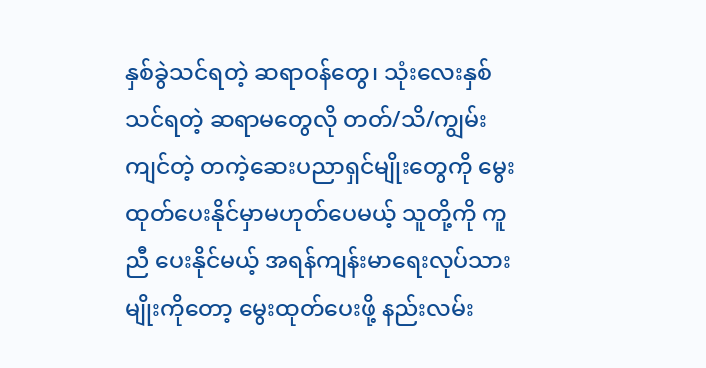နှစ်ခွဲသင်ရတဲ့ ဆရာဝန်တွေ၊ သုံးလေးနှစ်သင်ရတဲ့ ဆရာမတွေလို တတ်/သိ/ကျွမ်းကျင်တဲ့ တကဲ့ဆေးပညာရှင်မျိုးတွေကို မွေးထုတ်ပေးနိုင်မှာမဟုတ်ပေမယ့် သူတို့ကို ကူညီ ပေးနိုင်မယ့် အရန်ကျန်းမာရေးလုပ်သားမျိုးကိုတော့ မွေးထုတ်ပေးဖို့ နည်းလမ်း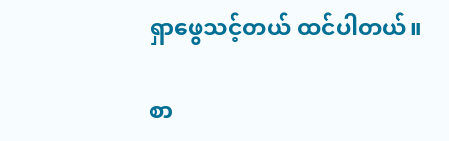ရှာဖွေသင့်တယ် ထင်ပါတယ်။

စာ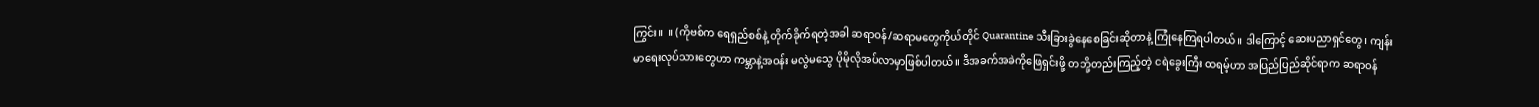ကြွင်း။  ။ (ကိုဗစ်က ရေရှည်စစ်နဲ့ တိုက်ခိုက်ရတဲ့အခါ ဆရာဝန်/ဆရာမတွေကိုယ်တိုင် Quarantine သီးခြားခွဲနေစေခြင်းဆိုတာနဲ့ ကြုံနေကြရပါတယ်။ ဒါကြောင့် ဆေးပညာရှင်တွေ၊ ကျန်းမာရေးလုပ်သားတွေဟာ ကမ္ဘာနဲ့အဝန်း မလွဲမသွေ ပိုမိုလိုအပ်လာမှာဖြစ်ပါတယ်။ ဒီအခက်အခဲကိုဖြေရှင်းဖို့ တဘို့တည်းကြည့်တဲ့ ငရဲခွေးကြီး ထရမ့်ဟာ အပြည်ပြည်ဆိုင်ရာက ဆရာဝန်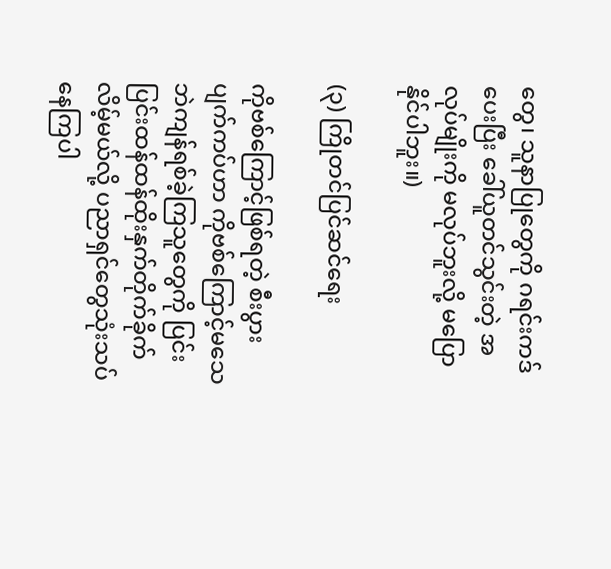တွေ၊ သူနာပြုတွေကို ဂရင်းကဒ်ပေးပြီး ခေါ်ယူတင်သွင်းတဲ့ အလုပ်မျိုးကို မလုပ်ဘူးလို့ မပြောနိုင်ပါဘူး။)

(၃) ကြိုတင်ပြင်ဆင်ရေး

ကိုဗစ်ကြောင့်ဖြစ်ရတဲ့ စီးပွားပျက်ကပ်ဟာ ကိုဗစ်ကြောင့်မသေဘဲကျန်ရစ်ခဲ့ကြသူတွေကို ပြင်းပြင်းထန်ထန်ထိုးနှက်တိုက်ခိုက်လိမ့်မယ်လို့ ပညာရှင်တွေသုံးသပ်နေကြပါ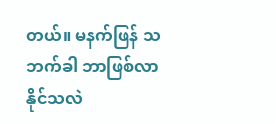တယ်။ မနက်ဖြန် သဘက်ခါ ဘာဖြစ်လာနိုင်သလဲ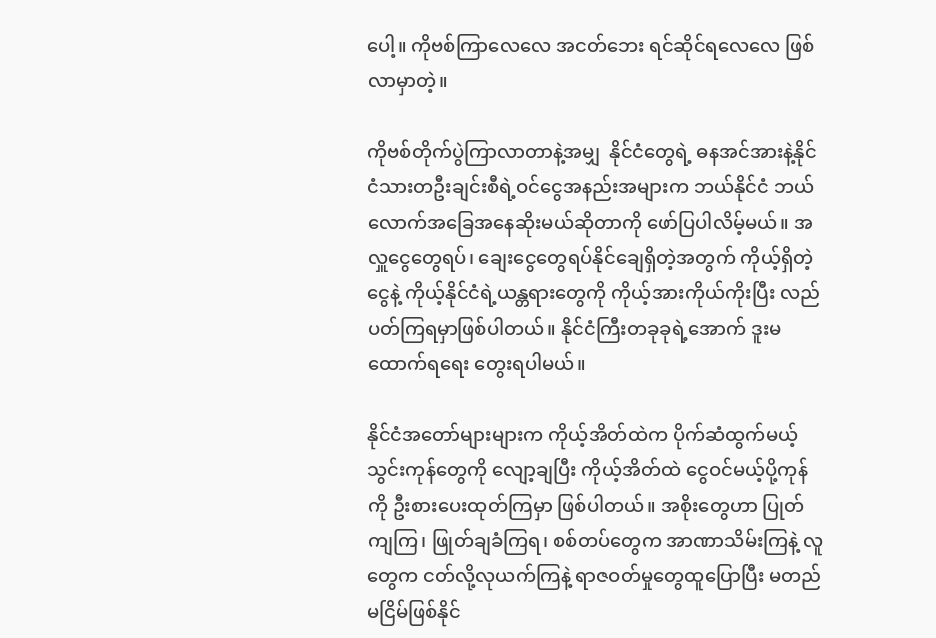ပေါ့။ ကိုဗစ်ကြာလေလေ အငတ်ဘေး ရင်ဆိုင်ရလေလေ ဖြစ်လာမှာတဲ့။

ကိုဗစ်တိုက်ပွဲကြာလာတာနဲ့အမျှ  နိုင်ငံတွေရဲ့ ဓနအင်အားနဲ့နိုင်ငံသားတဦးချင်းစီရဲ့ဝင်ငွေအနည်းအများက ဘယ်နိုင်ငံ ဘယ်လောက်အခြေအနေဆိုးမယ်ဆိုတာကို ဖော်ပြပါလိမ့်မယ်။ အလှူငွေတွေရပ်၊ ချေးငွေတွေရပ်နိုင်ချေရှိတဲ့အတွက် ကိုယ့်ရှိတဲ့ငွေနဲ့ ကိုယ့်နိုင်ငံရဲ့ယန္တရားတွေကို ကိုယ့်အားကိုယ်ကိုးပြီး လည်ပတ်ကြရမှာဖြစ်ပါတယ်။ နိုင်ငံကြီးတခုခုရဲ့အောက် ဒူးမထောက်ရရေး တွေးရပါမယ်။

နိုင်ငံအတော်များများက ကိုယ့်အိတ်ထဲက ပိုက်ဆံထွက်မယ့် သွင်းကုန်တွေကို လျော့ချပြီး ကိုယ့်အိတ်ထဲ ငွေဝင်မယ့်ပို့ကုန်ကို ဦးစားပေးထုတ်ကြမှာ ဖြစ်ပါတယ်။ အစိုးတွေဟာ ပြုတ်ကျကြ၊ ဖြုတ်ချခံကြရ၊ စစ်တပ်တွေက အာဏာသိမ်းကြနဲ့ လူတွေက ငတ်လို့လုယက်ကြနဲ့ ရာဇဝတ်မှုတွေထူပြောပြီး မတည်မငြိမ်ဖြစ်နိုင်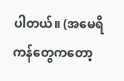ပါတယ်။ (အမေရိကန်တွေကတော့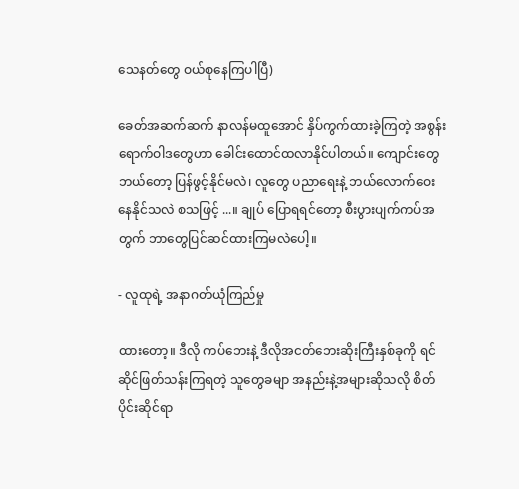သေနတ်တွေ ဝယ်စုနေကြပါပြီ)

ခေတ်အဆက်ဆက် နာလန်မထူအောင် နှိပ်ကွက်ထားခဲ့ကြတဲ့ အစွန်းရောက်ဝါဒတွေဟာ ခေါင်းထောင်ထလာနိုင်ပါတယ်။ ကျောင်းတွေဘယ်တော့ ပြန်ဖွင့်နိုင်မလဲ၊ လူတွေ ပညာရေးနဲ့ ဘယ်လောက်ဝေးနေနိုင်သလဲ စသဖြင့် ...။ ချုပ် ပြောရရင်တော့ စီးပွားပျက်ကပ်အတွက် ဘာတွေပြင်ဆင်ထားကြမလဲပေါ့။

- လူထုရဲ့ အနာဂတ်ယုံကြည်မှု

ထားတော့။ ဒီလို ကပ်ဘေးနဲ့ ဒီလိုအငတ်ဘေးဆိုးကြီးနှစ်ခုကို ရင်ဆိုင်ဖြတ်သန်းကြရတဲ့ သူတွေခမျာ အနည်းနဲ့အများဆိုသလို စိတ်ပိုင်းဆိုင်ရာ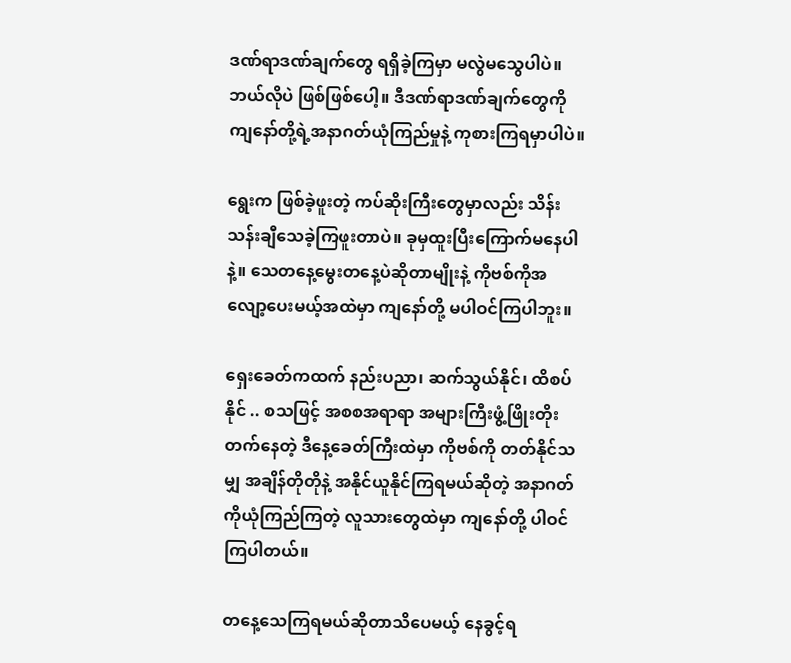ဒဏ်ရာဒဏ်ချက်တွေ ရရှိခဲ့ကြမှာ မလွဲမသွေပါပဲ။ ဘယ်လိုပဲ ဖြစ်ဖြစ်ပေါ့။ ဒီဒဏ်ရာဒဏ်ချက်တွေကို ကျနော်တို့ရဲ့အနာဂတ်ယုံကြည်မှုနဲ့ ကုစားကြရမှာပါပဲ။

ရွေးက ဖြစ်ခဲ့ဖူးတဲ့ ကပ်ဆိုးကြီးတွေမှာလည်း သိန်းသန်းချီသေခဲ့ကြဖူးတာပဲ။ ခုမှထူးပြီးကြောက်မနေပါနဲ့။ သေတနေ့မွေးတနေ့ပဲဆိုတာမျိုးနဲ့ ကိုဗစ်ကိုအလျော့ပေးမယ့်အထဲမှာ ကျနော်တို့ မပါဝင်ကြပါဘူး။

ရှေးခေတ်ကထက် နည်းပညာ၊ ဆက်သွယ်နိုင်၊ ထိစပ်နိုင် .. စသဖြင့် အစစအရာရာ အများကြီးဖွံ့ဖြိုးတိုးတက်နေတဲ့ ဒီနေ့ခေတ်ကြီးထဲမှာ ကိုဗစ်ကို တတ်နိုင်သမျှ အချိန်တိုတိုနဲ့ အနိုင်ယူနိုင်ကြရမယ်ဆိုတဲ့ အနာဂတ်ကိုယုံကြည်ကြတဲ့ လူသားတွေထဲမှာ ကျနော်တို့ ပါဝင်ကြပါတယ်။

တနေ့သေကြရမယ်ဆိုတာသိပေမယ့် နေခွင့်ရ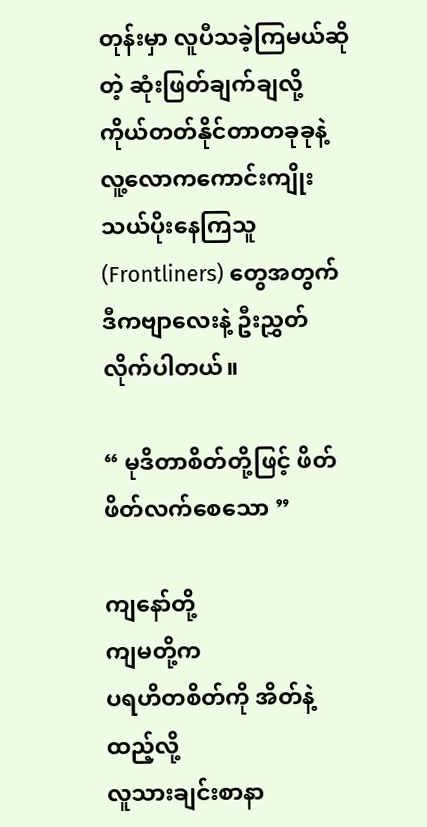တုန်းမှာ လူပီသခဲ့ကြမယ်ဆိုတဲ့ ဆုံးဖြတ်ချက်ချလို့ ကိုယ်တတ်နိုင်တာတခုခုနဲ့ လူ့လောကကောင်းကျိုး သယ်ပိုးနေကြသူ (Frontliners) တွေအတွက် ဒီကဗျာလေးနဲ့ ဦးညွှတ်လိုက်ပါတယ်။

“ မုဒိတာစိတ်တို့ဖြင့် ဖိတ်ဖိတ်လက်စေသော ”

ကျနော်တို့
ကျမတို့က
ပရဟိတစိတ်ကို အိတ်နဲ့ထည့်လို့
လူသားချင်းစာနာ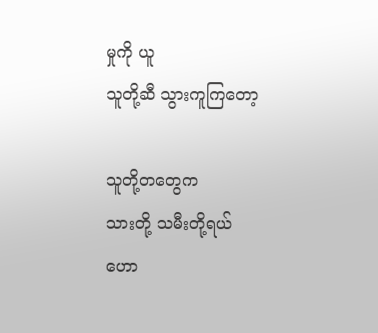မှုကို ယူ
သူတို့ဆီ သွားကူကြတော့

သူတို့တတွေက
သားတို့ သမီးတို့ရယ်
ဟော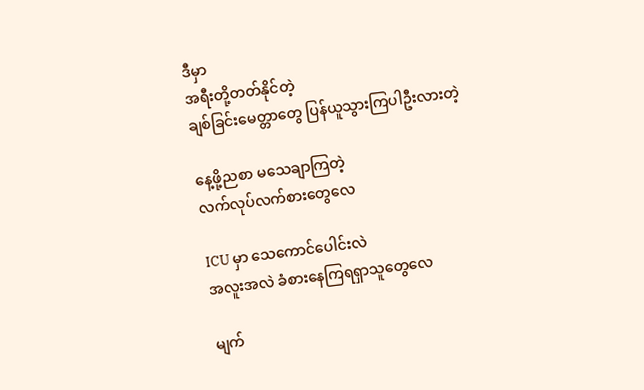ဒီမှာ
အရီးတို့တတ်နိုင်တဲ့
ချစ်ခြင်းမေတ္တာတွေ ပြန်ယူသွားကြပါဦးလားတဲ့

နေ့ဖို့ညစာ မသေချာကြတဲ့
လက်လုပ်လက်စားတွေလေ

ICU မှာ သေကောင်ပေါင်းလဲ
အလူးအလဲ ခံစားနေကြရရှာသူတွေလေ

မျက်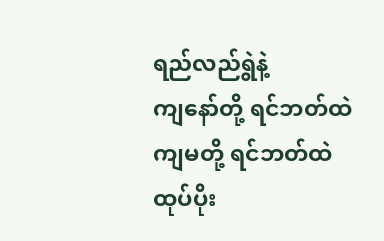ရည်လည်ရွဲနဲ့
ကျနော်တို့ ရင်ဘတ်ထဲ
ကျမတို့ ရင်ဘတ်ထဲ
ထုပ်ပိုး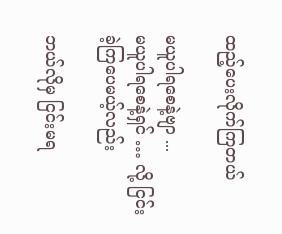ထည့်ပေးလိုက်ကြတယ်

မယူပါရစေနဲ့ဗျာ ...
မယူပါရစေနဲ့ရှင် … လို့ ငြင်းခဲ့ကြပေမယ့်လည်း

ဘယ်လိုမှ ငြင်းမရ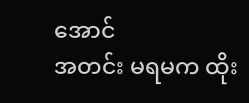အောင်
အတင်း မရမက ထိုး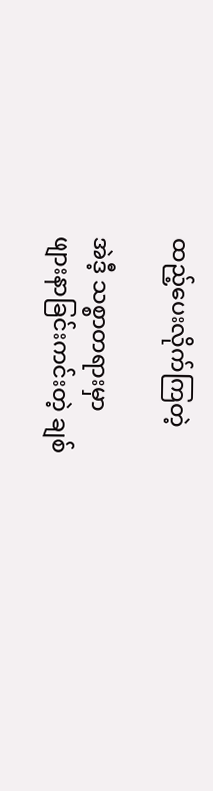ထည့်ပေးလိုက်ကြတဲ့

အဲဒီ့ သစ္စာတရားမှာ
ဖျားနာခြင်းကင်းတဲ့ ချစ်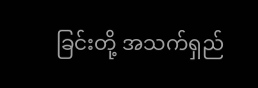ခြင်းတို့ အသက်ရှည်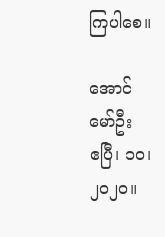ကြပါစေ။

အောင်မော်ဦး
ဧပြီ၊ ၁ဝ၊ ၂ဝ၂ဝ။